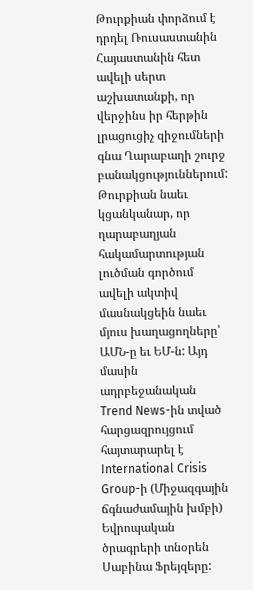Թուրքիան փորձում է դրդել Ռուսաստանին Հայաստանին հետ ավելի սերտ աշխատանքի, որ վերջինս իր հերթին լրացուցիչ զիջումների գնա Ղարաբաղի շուրջ բանակցություններում: Թուրքիան նաեւ կցանկանար, որ ղարաբաղյան հակամարտության լուծման գործում ավելի ակտիվ մասնակցեին նաեւ մյուս խաղացողները՝ ԱՄՆ-ը եւ ԵՄ-ն: Այդ մասին ադրբեջանական Trend News-ին տված հարցազրույցում հայտարարել է International Crisis Group-ի (Միջազգային ճգնաժամային խմբի) Եվրոպական ծրագրերի տնօրեն Սաբինա Ֆրեյզերը: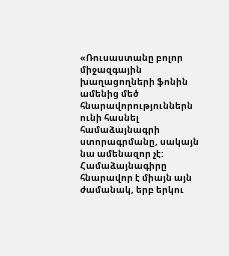«Ռուսաստանը բոլոր միջազգային խաղացողների ֆոնին ամենից մեծ հնարավորություններն ունի հասնել համաձայնագրի ստորագրմանը, սակայն նա ամենազոր չէ: Համաձայնագիրը հնարավոր է միայն այն ժամանակ, երբ երկու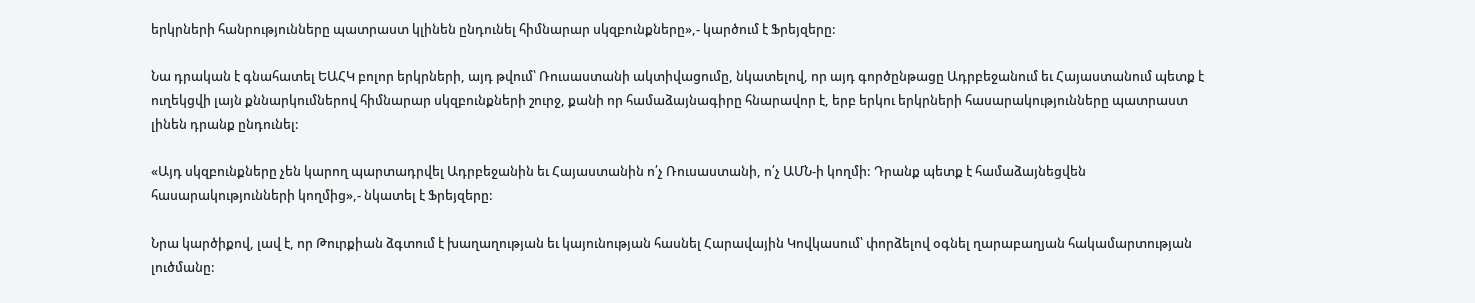երկրների հանրությունները պատրաստ կլինեն ընդունել հիմնարար սկզբունքները»,- կարծում է Ֆրեյզերը:

Նա դրական է գնահատել ԵԱՀԿ բոլոր երկրների, այդ թվում՝ Ռուսաստանի ակտիվացումը, նկատելով, որ այդ գործընթացը Ադրբեջանում եւ Հայաստանում պետք է ուղեկցվի լայն քննարկումներով հիմնարար սկզբունքների շուրջ, քանի որ համաձայնագիրը հնարավոր է, երբ երկու երկրների հասարակությունները պատրաստ լինեն դրանք ընդունել:

«Այդ սկզբունքները չեն կարող պարտադրվել Ադրբեջանին եւ Հայաստանին ո՛չ Ռուսաստանի, ո՛չ ԱՄՆ-ի կողմի: Դրանք պետք է համաձայնեցվեն հասարակությունների կողմից»,- նկատել է Ֆրեյզերը:

Նրա կարծիքով, լավ է, որ Թուրքիան ձգտում է խաղաղության եւ կայունության հասնել Հարավային Կովկասում՝ փորձելով օգնել ղարաբաղյան հակամարտության լուծմանը: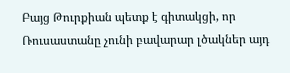Բայց Թուրքիան պետք է գիտակցի, որ Ռուսաստանը չունի բավարար լծակներ այդ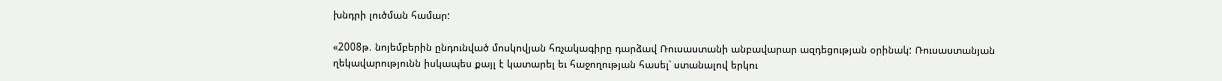խնդրի լուծման համար:

«2008թ. նոյեմբերին ընդունված մոսկովյան հռչակագիրը դարձավ Ռուսաստանի անբավարար ազդեցության օրինակ: Ռուսաստանյան ղեկավարությունն իսկապես քայլ է կատարել եւ հաջողության հասել՝ ստանալով երկու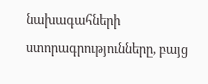նախագահների ստորագրությունները, բայց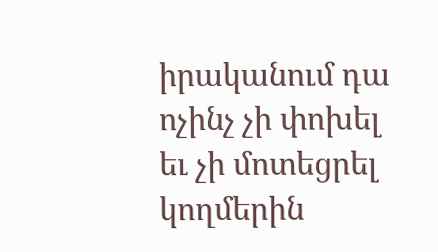իրականում դա ոչինչ չի փոխել եւ չի մոտեցրել կողմերին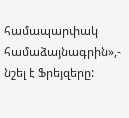համապարփակ համաձայնագրին»,- նշել է Ֆրեյզերը: